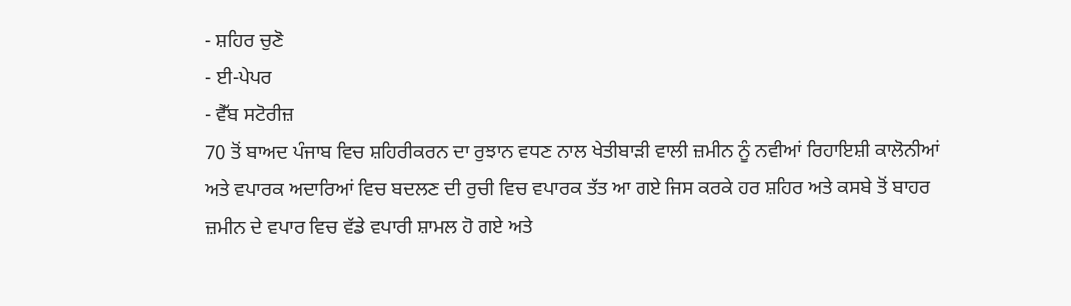- ਸ਼ਹਿਰ ਚੁਣੋ
- ਈ-ਪੇਪਰ
- ਵੈੱਬ ਸਟੋਰੀਜ਼
70 ਤੋਂ ਬਾਅਦ ਪੰਜਾਬ ਵਿਚ ਸ਼ਹਿਰੀਕਰਨ ਦਾ ਰੁਝਾਨ ਵਧਣ ਨਾਲ ਖੇਤੀਬਾੜੀ ਵਾਲੀ ਜ਼ਮੀਨ ਨੂੰ ਨਵੀਆਂ ਰਿਹਾਇਸ਼ੀ ਕਾਲੋਨੀਆਂ ਅਤੇ ਵਪਾਰਕ ਅਦਾਰਿਆਂ ਵਿਚ ਬਦਲਣ ਦੀ ਰੁਚੀ ਵਿਚ ਵਪਾਰਕ ਤੱਤ ਆ ਗਏ ਜਿਸ ਕਰਕੇ ਹਰ ਸ਼ਹਿਰ ਅਤੇ ਕਸਬੇ ਤੋਂ ਬਾਹਰ ਜ਼ਮੀਨ ਦੇ ਵਪਾਰ ਵਿਚ ਵੱਡੇ ਵਪਾਰੀ ਸ਼ਾਮਲ ਹੋ ਗਏ ਅਤੇ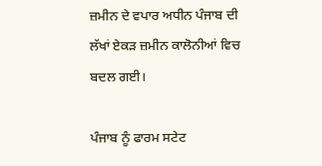ਜ਼ਮੀਨ ਦੇ ਵਪਾਰ ਅਧੀਨ ਪੰਜਾਬ ਦੀ ਲੱਖਾਂ ਏਕੜ ਜ਼ਮੀਨ ਕਾਲੋਨੀਆਂ ਵਿਚ ਬਦਲ ਗਈ।

ਪੰਜਾਬ ਨੂੰ ਫਾਰਮ ਸਟੇਟ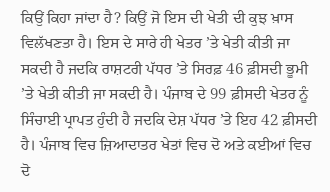ਕਿਉਂ ਕਿਹਾ ਜਾਂਦਾ ਹੈ? ਕਿਉਂ ਜੋ ਇਸ ਦੀ ਖੇਤੀ ਦੀ ਕੁਝ ਖ਼ਾਸ ਵਿਲੱਖਣਤਾ ਹੈ। ਇਸ ਦੇ ਸਾਰੇ ਹੀ ਖੇਤਰ ’ਤੇ ਖੇਤੀ ਕੀਤੀ ਜਾ ਸਕਦੀ ਹੈ ਜਦਕਿ ਰਾਸ਼ਟਰੀ ਪੱਧਰ ’ਤੇ ਸਿਰਫ਼ 46 ਫ਼ੀਸਦੀ ਭੂਮੀ ’ਤੇ ਖੇਤੀ ਕੀਤੀ ਜਾ ਸਕਦੀ ਹੈ। ਪੰਜਾਬ ਦੇ 99 ਫ਼ੀਸਦੀ ਖੇਤਰ ਨੂੰ ਸਿੰਚਾਈ ਪ੍ਰਾਪਤ ਹੁੰਦੀ ਹੈ ਜਦਕਿ ਦੇਸ਼ ਪੱਧਰ ’ਤੇ ਇਹ 42 ਫ਼ੀਸਦੀ ਹੈ। ਪੰਜਾਬ ਵਿਚ ਜ਼ਿਆਦਾਤਰ ਖੇਤਾਂ ਵਿਚ ਦੋ ਅਤੇ ਕਈਆਂ ਵਿਚ ਦੋ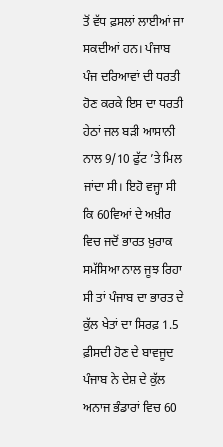ਤੋਂ ਵੱਧ ਫ਼ਸਲਾਂ ਲਾਈਆਂ ਜਾ ਸਕਦੀਆਂ ਹਨ। ਪੰਜਾਬ ਪੰਜ ਦਰਿਆਵਾਂ ਦੀ ਧਰਤੀ ਹੋਣ ਕਰਕੇ ਇਸ ਦਾ ਧਰਤੀ ਹੇਠਾਂ ਜਲ ਬੜੀ ਆਸਾਨੀ ਨਾਲ 9/10 ਫੁੱਟ ’ਤੇ ਮਿਲ ਜਾਂਦਾ ਸੀ। ਇਹੋ ਵਜ੍ਹਾ ਸੀ ਕਿ 60ਵਿਆਂ ਦੇ ਅਖ਼ੀਰ ਵਿਚ ਜਦੋਂ ਭਾਰਤ ਖ਼ੁਰਾਕ ਸਮੱਸਿਆ ਨਾਲ ਜੂਝ ਰਿਹਾ ਸੀ ਤਾਂ ਪੰਜਾਬ ਦਾ ਭਾਰਤ ਦੇ ਕੁੱਲ ਖੇਤਾਂ ਦਾ ਸਿਰਫ਼ 1.5 ਫ਼ੀਸਦੀ ਹੋਣ ਦੇ ਬਾਵਜੂਦ ਪੰਜਾਬ ਨੇ ਦੇਸ਼ ਦੇ ਕੁੱਲ ਅਨਾਜ ਭੰਡਾਰਾਂ ਵਿਚ 60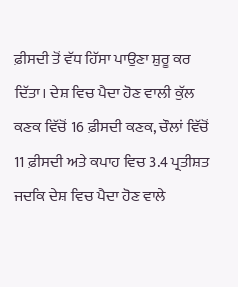ਫ਼ੀਸਦੀ ਤੋਂ ਵੱਧ ਹਿੱਸਾ ਪਾਉਣਾ ਸ਼ੁਰੂ ਕਰ ਦਿੱਤਾ। ਦੇਸ਼ ਵਿਚ ਪੈਦਾ ਹੋਣ ਵਾਲੀ ਕੁੱਲ ਕਣਕ ਵਿੱਚੋਂ 16 ਫ਼ੀਸਦੀ ਕਣਕ, ਚੌਲਾਂ ਵਿੱਚੋਂ 11 ਫ਼ੀਸਦੀ ਅਤੇ ਕਪਾਹ ਵਿਚ 3.4 ਪ੍ਰਤੀਸ਼ਤ ਜਦਕਿ ਦੇਸ਼ ਵਿਚ ਪੈਦਾ ਹੋਣ ਵਾਲੇ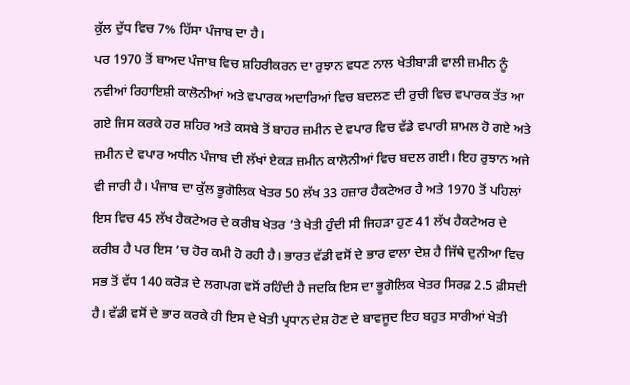ਕੁੱਲ ਦੁੱਧ ਵਿਚ 7% ਹਿੱਸਾ ਪੰਜਾਬ ਦਾ ਹੈ।
ਪਰ 1970 ਤੋਂ ਬਾਅਦ ਪੰਜਾਬ ਵਿਚ ਸ਼ਹਿਰੀਕਰਨ ਦਾ ਰੁਝਾਨ ਵਧਣ ਨਾਲ ਖੇਤੀਬਾੜੀ ਵਾਲੀ ਜ਼ਮੀਨ ਨੂੰ ਨਵੀਆਂ ਰਿਹਾਇਸ਼ੀ ਕਾਲੋਨੀਆਂ ਅਤੇ ਵਪਾਰਕ ਅਦਾਰਿਆਂ ਵਿਚ ਬਦਲਣ ਦੀ ਰੁਚੀ ਵਿਚ ਵਪਾਰਕ ਤੱਤ ਆ ਗਏ ਜਿਸ ਕਰਕੇ ਹਰ ਸ਼ਹਿਰ ਅਤੇ ਕਸਬੇ ਤੋਂ ਬਾਹਰ ਜ਼ਮੀਨ ਦੇ ਵਪਾਰ ਵਿਚ ਵੱਡੇ ਵਪਾਰੀ ਸ਼ਾਮਲ ਹੋ ਗਏ ਅਤੇ ਜ਼ਮੀਨ ਦੇ ਵਪਾਰ ਅਧੀਨ ਪੰਜਾਬ ਦੀ ਲੱਖਾਂ ਏਕੜ ਜ਼ਮੀਨ ਕਾਲੋਨੀਆਂ ਵਿਚ ਬਦਲ ਗਈ। ਇਹ ਰੁਝਾਨ ਅਜੇ ਵੀ ਜਾਰੀ ਹੈ। ਪੰਜਾਬ ਦਾ ਕੁੱਲ ਭੂਗੋਲਿਕ ਖੇਤਰ 50 ਲੱਖ 33 ਹਜ਼ਾਰ ਹੈਕਟੇਅਰ ਹੈ ਅਤੇ 1970 ਤੋਂ ਪਹਿਲਾਂ ਇਸ ਵਿਚ 45 ਲੱਖ ਹੈਕਟੇਅਰ ਦੇ ਕਰੀਬ ਖੇਤਰ ’ਤੇ ਖੇਤੀ ਹੁੰਦੀ ਸੀ ਜਿਹੜਾ ਹੁਣ 41 ਲੱਖ ਹੈਕਟੇਅਰ ਦੇ ਕਰੀਬ ਹੈ ਪਰ ਇਸ ’ਚ ਹੋਰ ਕਮੀ ਹੋ ਰਹੀ ਹੈ। ਭਾਰਤ ਵੱਡੀ ਵਸੋਂ ਦੇ ਭਾਰ ਵਾਲਾ ਦੇਸ਼ ਹੈ ਜਿੱਥੇ ਦੁਨੀਆ ਵਿਚ ਸਭ ਤੋਂ ਵੱਧ 140 ਕਰੋੜ ਦੇ ਲਗਪਗ ਵਸੋਂ ਰਹਿੰਦੀ ਹੈ ਜਦਕਿ ਇਸ ਦਾ ਭੂਗੋਲਿਕ ਖੇਤਰ ਸਿਰਫ਼ 2.5 ਫ਼ੀਸਦੀ ਹੈ। ਵੱਡੀ ਵਸੋਂ ਦੇ ਭਾਰ ਕਰਕੇ ਹੀ ਇਸ ਦੇ ਖੇਤੀ ਪ੍ਰਧਾਨ ਦੇਸ਼ ਹੋਣ ਦੇ ਬਾਵਜੂਦ ਇਹ ਬਹੁਤ ਸਾਰੀਆਂ ਖੇਤੀ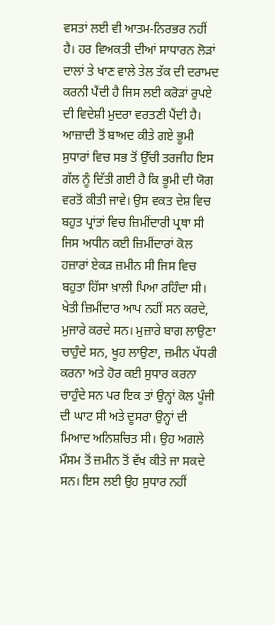ਵਸਤਾਂ ਲਈ ਵੀ ਆਤਮ-ਨਿਰਭਰ ਨਹੀਂ ਹੈ। ਹਰ ਵਿਅਕਤੀ ਦੀਆਂ ਸਾਧਾਰਨ ਲੋੜਾਂ ਦਾਲਾਂ ਤੇ ਖਾਣ ਵਾਲੇ ਤੇਲ ਤੱਕ ਦੀ ਦਰਾਮਦ ਕਰਨੀ ਪੈਂਦੀ ਹੈ ਜਿਸ ਲਈ ਕਰੋੜਾਂ ਰੁਪਏ ਦੀ ਵਿਦੇਸ਼ੀ ਮੁਦਰਾ ਵਰਤਣੀ ਪੈਂਦੀ ਹੈ।
ਆਜ਼ਾਦੀ ਤੋਂ ਬਾਅਦ ਕੀਤੇ ਗਏ ਭੂਮੀ ਸੁਧਾਰਾਂ ਵਿਚ ਸਭ ਤੋਂ ਉੱਚੀ ਤਰਜੀਹ ਇਸ ਗੱਲ ਨੂੰ ਦਿੱਤੀ ਗਈ ਹੈ ਕਿ ਭੂਮੀ ਦੀ ਯੋਗ ਵਰਤੋਂ ਕੀਤੀ ਜਾਵੇ। ਉਸ ਵਕਤ ਦੇਸ਼ ਵਿਚ ਬਹੁਤ ਪ੍ਰਾਂਤਾਂ ਵਿਚ ਜ਼ਿਮੀਂਦਾਰੀ ਪ੍ਰਥਾ ਸੀ ਜਿਸ ਅਧੀਨ ਕਈ ਜ਼ਿਮੀਂਦਾਰਾਂ ਕੋਲ ਹਜ਼ਾਰਾਂ ਏਕੜ ਜ਼ਮੀਨ ਸੀ ਜਿਸ ਵਿਚ ਬਹੁਤਾ ਹਿੱਸਾ ਖ਼ਾਲੀ ਪਿਆ ਰਹਿੰਦਾ ਸੀ। ਖੇਤੀ ਜ਼ਿਮੀਂਦਾਰ ਆਪ ਨਹੀਂ ਸਨ ਕਰਦੇ, ਮੁਜਾਰੇ ਕਰਦੇ ਸਨ। ਮੁਜ਼ਾਰੇ ਬਾਗ ਲਾਉਣਾ ਚਾਹੁੰਦੇ ਸਨ, ਖੂਹ ਲਾਉਣਾ, ਜ਼ਮੀਨ ਪੱਧਰੀ ਕਰਨਾ ਅਤੇ ਹੋਰ ਕਈ ਸੁਧਾਰ ਕਰਨਾ ਚਾਹੁੰਦੇ ਸਨ ਪਰ ਇਕ ਤਾਂ ਉਨ੍ਹਾਂ ਕੋਲ ਪੂੰਜੀ ਦੀ ਘਾਟ ਸੀ ਅਤੇ ਦੂਸਰਾ ਉਨ੍ਹਾਂ ਦੀ ਮਿਆਦ ਅਨਿਸ਼ਚਿਤ ਸੀ। ਉਹ ਅਗਲੇ ਮੌਸਮ ਤੋਂ ਜ਼ਮੀਨ ਤੋਂ ਵੱਖ ਕੀਤੇ ਜਾ ਸਕਦੇ ਸਨ। ਇਸ ਲਈ ਉਹ ਸੁਧਾਰ ਨਹੀਂ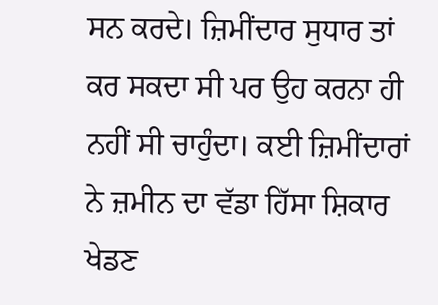ਸਨ ਕਰਦੇ। ਜ਼ਿਮੀਂਦਾਰ ਸੁਧਾਰ ਤਾਂ ਕਰ ਸਕਦਾ ਸੀ ਪਰ ਉਹ ਕਰਨਾ ਹੀ ਨਹੀਂ ਸੀ ਚਾਹੁੰਦਾ। ਕਈ ਜ਼ਿਮੀਂਦਾਰਾਂ ਨੇ ਜ਼ਮੀਨ ਦਾ ਵੱਡਾ ਹਿੱਸਾ ਸ਼ਿਕਾਰ ਖੇਡਣ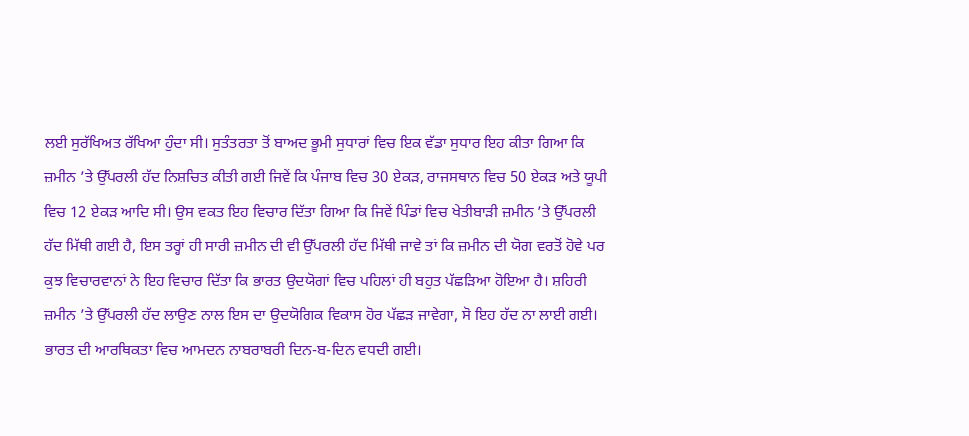ਲਈ ਸੁਰੱਖਿਅਤ ਰੱਖਿਆ ਹੁੰਦਾ ਸੀ। ਸੁਤੰਤਰਤਾ ਤੋਂ ਬਾਅਦ ਭੂਮੀ ਸੁਧਾਰਾਂ ਵਿਚ ਇਕ ਵੱਡਾ ਸੁਧਾਰ ਇਹ ਕੀਤਾ ਗਿਆ ਕਿ ਜ਼ਮੀਨ ’ਤੇ ਉੱਪਰਲੀ ਹੱਦ ਨਿਸ਼ਚਿਤ ਕੀਤੀ ਗਈ ਜਿਵੇਂ ਕਿ ਪੰਜਾਬ ਵਿਚ 30 ਏਕੜ, ਰਾਜਸਥਾਨ ਵਿਚ 50 ਏਕੜ ਅਤੇ ਯੂਪੀ ਵਿਚ 12 ਏਕੜ ਆਦਿ ਸੀ। ਉਸ ਵਕਤ ਇਹ ਵਿਚਾਰ ਦਿੱਤਾ ਗਿਆ ਕਿ ਜਿਵੇਂ ਪਿੰਡਾਂ ਵਿਚ ਖੇਤੀਬਾੜੀ ਜ਼ਮੀਨ ’ਤੇ ਉੱਪਰਲੀ ਹੱਦ ਮਿੱਥੀ ਗਈ ਹੈ, ਇਸ ਤਰ੍ਹਾਂ ਹੀ ਸਾਰੀ ਜ਼ਮੀਨ ਦੀ ਵੀ ਉੱਪਰਲੀ ਹੱਦ ਮਿੱਥੀ ਜਾਵੇ ਤਾਂ ਕਿ ਜ਼ਮੀਨ ਦੀ ਯੋਗ ਵਰਤੋਂ ਹੋਵੇ ਪਰ ਕੁਝ ਵਿਚਾਰਵਾਨਾਂ ਨੇ ਇਹ ਵਿਚਾਰ ਦਿੱਤਾ ਕਿ ਭਾਰਤ ਉਦਯੋਗਾਂ ਵਿਚ ਪਹਿਲਾਂ ਹੀ ਬਹੁਤ ਪੱਛੜਿਆ ਹੋਇਆ ਹੈ। ਸ਼ਹਿਰੀ ਜ਼ਮੀਨ ’ਤੇ ਉੱਪਰਲੀ ਹੱਦ ਲਾਉਣ ਨਾਲ ਇਸ ਦਾ ਉਦਯੋਗਿਕ ਵਿਕਾਸ ਹੋਰ ਪੱਛੜ ਜਾਵੇਗਾ, ਸੋ ਇਹ ਹੱਦ ਨਾ ਲਾਈ ਗਈ।
ਭਾਰਤ ਦੀ ਆਰਥਿਕਤਾ ਵਿਚ ਆਮਦਨ ਨਾਬਰਾਬਰੀ ਦਿਨ-ਬ-ਦਿਨ ਵਧਦੀ ਗਈ।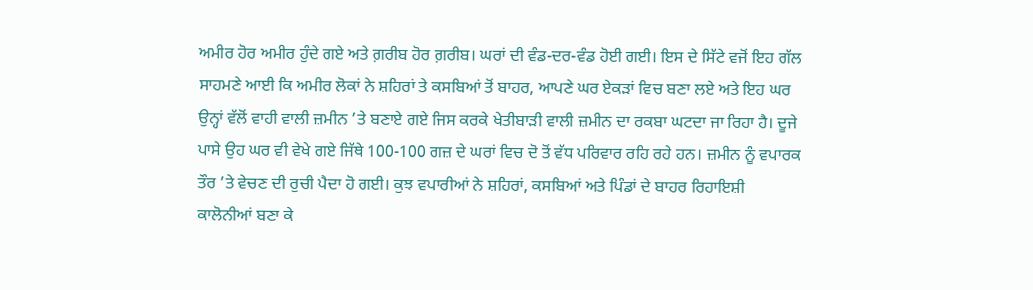ਅਮੀਰ ਹੋਰ ਅਮੀਰ ਹੁੰਦੇ ਗਏ ਅਤੇ ਗ਼ਰੀਬ ਹੋਰ ਗ਼ਰੀਬ। ਘਰਾਂ ਦੀ ਵੰਡ-ਦਰ-ਵੰਡ ਹੋਈ ਗਈ। ਇਸ ਦੇ ਸਿੱਟੇ ਵਜੋਂ ਇਹ ਗੱਲ ਸਾਹਮਣੇ ਆਈ ਕਿ ਅਮੀਰ ਲੋਕਾਂ ਨੇ ਸ਼ਹਿਰਾਂ ਤੇ ਕਸਬਿਆਂ ਤੋਂ ਬਾਹਰ, ਆਪਣੇ ਘਰ ਏਕੜਾਂ ਵਿਚ ਬਣਾ ਲਏ ਅਤੇ ਇਹ ਘਰ ਉਨ੍ਹਾਂ ਵੱਲੋਂ ਵਾਹੀ ਵਾਲੀ ਜ਼ਮੀਨ ’ਤੇ ਬਣਾਏ ਗਏ ਜਿਸ ਕਰਕੇ ਖੇਤੀਬਾੜੀ ਵਾਲੀ ਜ਼ਮੀਨ ਦਾ ਰਕਬਾ ਘਟਦਾ ਜਾ ਰਿਹਾ ਹੈ। ਦੂਜੇ ਪਾਸੇ ਉਹ ਘਰ ਵੀ ਵੇਖੇ ਗਏ ਜਿੱਥੇ 100-100 ਗਜ਼ ਦੇ ਘਰਾਂ ਵਿਚ ਦੋ ਤੋਂ ਵੱਧ ਪਰਿਵਾਰ ਰਹਿ ਰਹੇ ਹਨ। ਜ਼ਮੀਨ ਨੂੰ ਵਪਾਰਕ ਤੌਰ ’ਤੇ ਵੇਚਣ ਦੀ ਰੁਚੀ ਪੈਦਾ ਹੋ ਗਈ। ਕੁਝ ਵਪਾਰੀਆਂ ਨੇ ਸ਼ਹਿਰਾਂ, ਕਸਬਿਆਂ ਅਤੇ ਪਿੰਡਾਂ ਦੇ ਬਾਹਰ ਰਿਹਾਇਸ਼ੀ ਕਾਲੋਨੀਆਂ ਬਣਾ ਕੇ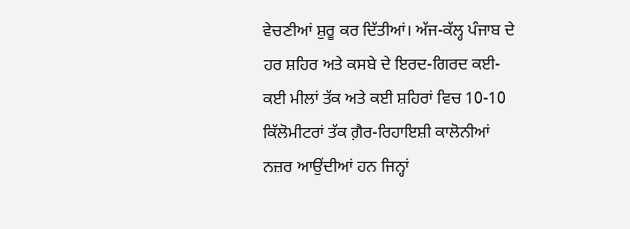ਵੇਚਣੀਆਂ ਸ਼ੁਰੂ ਕਰ ਦਿੱਤੀਆਂ। ਅੱਜ-ਕੱਲ੍ਹ ਪੰਜਾਬ ਦੇ ਹਰ ਸ਼ਹਿਰ ਅਤੇ ਕਸਬੇ ਦੇ ਇਰਦ-ਗਿਰਦ ਕਈ-ਕਈ ਮੀਲਾਂ ਤੱਕ ਅਤੇ ਕਈ ਸ਼ਹਿਰਾਂ ਵਿਚ 10-10 ਕਿੱਲੋਮੀਟਰਾਂ ਤੱਕ ਗ਼ੈਰ-ਰਿਹਾਇਸ਼ੀ ਕਾਲੋਨੀਆਂ ਨਜ਼ਰ ਆਉਂਦੀਆਂ ਹਨ ਜਿਨ੍ਹਾਂ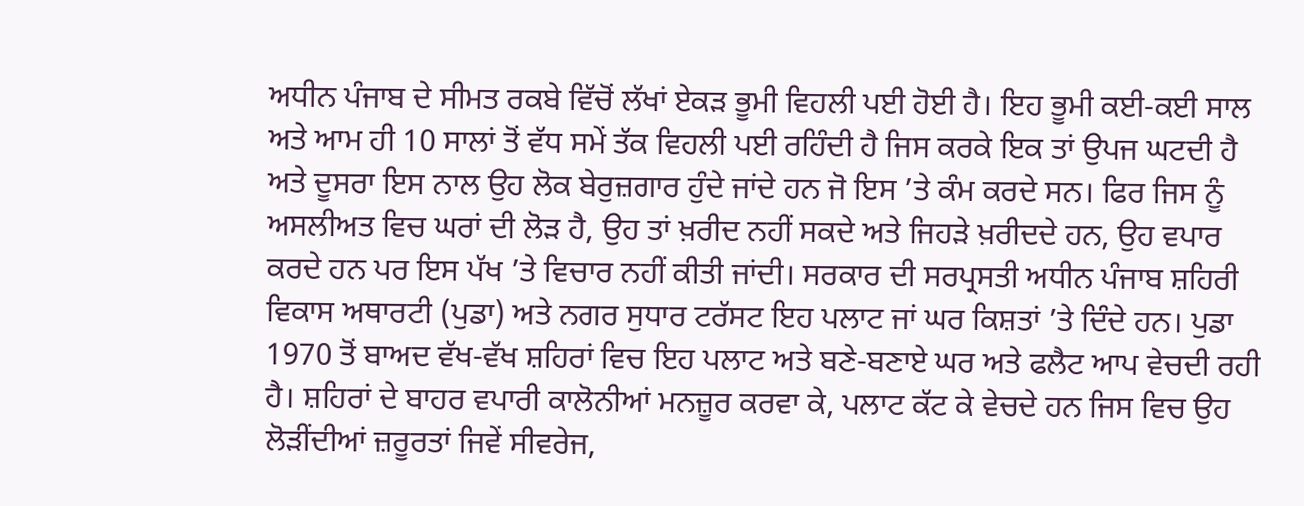ਅਧੀਨ ਪੰਜਾਬ ਦੇ ਸੀਮਤ ਰਕਬੇ ਵਿੱਚੋਂ ਲੱਖਾਂ ਏਕੜ ਭੂਮੀ ਵਿਹਲੀ ਪਈ ਹੋਈ ਹੈ। ਇਹ ਭੂਮੀ ਕਈ-ਕਈ ਸਾਲ ਅਤੇ ਆਮ ਹੀ 10 ਸਾਲਾਂ ਤੋਂ ਵੱਧ ਸਮੇਂ ਤੱਕ ਵਿਹਲੀ ਪਈ ਰਹਿੰਦੀ ਹੈ ਜਿਸ ਕਰਕੇ ਇਕ ਤਾਂ ਉਪਜ ਘਟਦੀ ਹੈ ਅਤੇ ਦੂਸਰਾ ਇਸ ਨਾਲ ਉਹ ਲੋਕ ਬੇਰੁਜ਼ਗਾਰ ਹੁੰਦੇ ਜਾਂਦੇ ਹਨ ਜੋ ਇਸ ’ਤੇ ਕੰਮ ਕਰਦੇ ਸਨ। ਫਿਰ ਜਿਸ ਨੂੰ ਅਸਲੀਅਤ ਵਿਚ ਘਰਾਂ ਦੀ ਲੋੜ ਹੈ, ਉਹ ਤਾਂ ਖ਼ਰੀਦ ਨਹੀਂ ਸਕਦੇ ਅਤੇ ਜਿਹੜੇ ਖ਼ਰੀਦਦੇ ਹਨ, ਉਹ ਵਪਾਰ ਕਰਦੇ ਹਨ ਪਰ ਇਸ ਪੱਖ ’ਤੇ ਵਿਚਾਰ ਨਹੀਂ ਕੀਤੀ ਜਾਂਦੀ। ਸਰਕਾਰ ਦੀ ਸਰਪ੍ਰਸਤੀ ਅਧੀਨ ਪੰਜਾਬ ਸ਼ਹਿਰੀ ਵਿਕਾਸ ਅਥਾਰਟੀ (ਪੁਡਾ) ਅਤੇ ਨਗਰ ਸੁਧਾਰ ਟਰੱਸਟ ਇਹ ਪਲਾਟ ਜਾਂ ਘਰ ਕਿਸ਼ਤਾਂ ’ਤੇ ਦਿੰਦੇ ਹਨ। ਪੁਡਾ 1970 ਤੋਂ ਬਾਅਦ ਵੱਖ-ਵੱਖ ਸ਼ਹਿਰਾਂ ਵਿਚ ਇਹ ਪਲਾਟ ਅਤੇ ਬਣੇ-ਬਣਾਏ ਘਰ ਅਤੇ ਫਲੈਟ ਆਪ ਵੇਚਦੀ ਰਹੀ ਹੈ। ਸ਼ਹਿਰਾਂ ਦੇ ਬਾਹਰ ਵਪਾਰੀ ਕਾਲੋਨੀਆਂ ਮਨਜ਼ੂਰ ਕਰਵਾ ਕੇ, ਪਲਾਟ ਕੱਟ ਕੇ ਵੇਚਦੇ ਹਨ ਜਿਸ ਵਿਚ ਉਹ ਲੋੜੀਂਦੀਆਂ ਜ਼ਰੂਰਤਾਂ ਜਿਵੇਂ ਸੀਵਰੇਜ,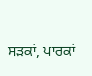ਸੜਕਾਂ, ਪਾਰਕਾਂ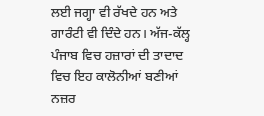ਲਈ ਜਗ੍ਹਾ ਵੀ ਰੱਖਦੇ ਹਨ ਅਤੇ ਗਾਰੰਟੀ ਵੀ ਦਿੰਦੇ ਹਨ। ਅੱਜ-ਕੱਲ੍ਹ ਪੰਜਾਬ ਵਿਚ ਹਜ਼ਾਰਾਂ ਦੀ ਤਾਦਾਦ ਵਿਚ ਇਹ ਕਾਲੋਨੀਆਂ ਬਣੀਆਂ ਨਜ਼ਰ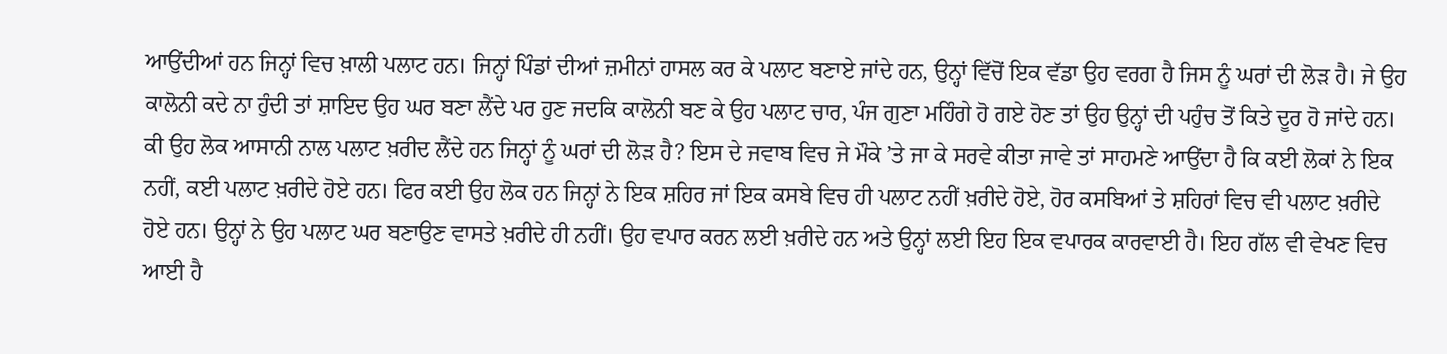ਆਉਂਦੀਆਂ ਹਨ ਜਿਨ੍ਹਾਂ ਵਿਚ ਖ਼ਾਲੀ ਪਲਾਟ ਹਨ। ਜਿਨ੍ਹਾਂ ਪਿੰਡਾਂ ਦੀਆਂ ਜ਼ਮੀਨਾਂ ਹਾਸਲ ਕਰ ਕੇ ਪਲਾਟ ਬਣਾਏ ਜਾਂਦੇ ਹਨ, ਉਨ੍ਹਾਂ ਵਿੱਚੋਂ ਇਕ ਵੱਡਾ ਉਹ ਵਰਗ ਹੈ ਜਿਸ ਨੂੰ ਘਰਾਂ ਦੀ ਲੋੜ ਹੈ। ਜੇ ਉਹ ਕਾਲੋਨੀ ਕਦੇ ਨਾ ਹੁੰਦੀ ਤਾਂ ਸ਼ਾਇਦ ਉਹ ਘਰ ਬਣਾ ਲੈਂਦੇ ਪਰ ਹੁਣ ਜਦਕਿ ਕਾਲੋਨੀ ਬਣ ਕੇ ਉਹ ਪਲਾਟ ਚਾਰ, ਪੰਜ ਗੁਣਾ ਮਹਿੰਗੇ ਹੋ ਗਏ ਹੋਣ ਤਾਂ ਉਹ ਉਨ੍ਹਾਂ ਦੀ ਪਹੁੰਚ ਤੋਂ ਕਿਤੇ ਦੂਰ ਹੋ ਜਾਂਦੇ ਹਨ।
ਕੀ ਉਹ ਲੋਕ ਆਸਾਨੀ ਨਾਲ ਪਲਾਟ ਖ਼ਰੀਦ ਲੈਂਦੇ ਹਨ ਜਿਨ੍ਹਾਂ ਨੂੰ ਘਰਾਂ ਦੀ ਲੋੜ ਹੈ? ਇਸ ਦੇ ਜਵਾਬ ਵਿਚ ਜੇ ਮੌਕੇ ’ਤੇ ਜਾ ਕੇ ਸਰਵੇ ਕੀਤਾ ਜਾਵੇ ਤਾਂ ਸਾਹਮਣੇ ਆਉਂਦਾ ਹੈ ਕਿ ਕਈ ਲੋਕਾਂ ਨੇ ਇਕ ਨਹੀਂ, ਕਈ ਪਲਾਟ ਖ਼ਰੀਦੇ ਹੋਏ ਹਨ। ਫਿਰ ਕਈ ਉਹ ਲੋਕ ਹਨ ਜਿਨ੍ਹਾਂ ਨੇ ਇਕ ਸ਼ਹਿਰ ਜਾਂ ਇਕ ਕਸਬੇ ਵਿਚ ਹੀ ਪਲਾਟ ਨਹੀਂ ਖ਼ਰੀਦੇ ਹੋਏ, ਹੋਰ ਕਸਬਿਆਂ ਤੇ ਸ਼ਹਿਰਾਂ ਵਿਚ ਵੀ ਪਲਾਟ ਖ਼ਰੀਦੇ ਹੋਏ ਹਨ। ਉਨ੍ਹਾਂ ਨੇ ਉਹ ਪਲਾਟ ਘਰ ਬਣਾਉਣ ਵਾਸਤੇ ਖ਼ਰੀਦੇ ਹੀ ਨਹੀਂ। ਉਹ ਵਪਾਰ ਕਰਨ ਲਈ ਖ਼ਰੀਦੇ ਹਨ ਅਤੇ ਉਨ੍ਹਾਂ ਲਈ ਇਹ ਇਕ ਵਪਾਰਕ ਕਾਰਵਾਈ ਹੈ। ਇਹ ਗੱਲ ਵੀ ਵੇਖਣ ਵਿਚ ਆਈ ਹੈ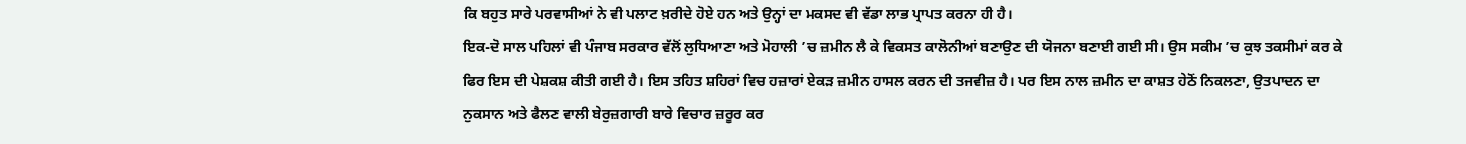ਕਿ ਬਹੁਤ ਸਾਰੇ ਪਰਵਾਸੀਆਂ ਨੇ ਵੀ ਪਲਾਟ ਖ਼ਰੀਦੇ ਹੋਏ ਹਨ ਅਤੇ ਉਨ੍ਹਾਂ ਦਾ ਮਕਸਦ ਵੀ ਵੱਡਾ ਲਾਭ ਪ੍ਰਾਪਤ ਕਰਨਾ ਹੀ ਹੈ।
ਇਕ-ਦੋ ਸਾਲ ਪਹਿਲਾਂ ਵੀ ਪੰਜਾਬ ਸਰਕਾਰ ਵੱਲੋਂ ਲੁਧਿਆਣਾ ਅਤੇ ਮੋਹਾਲੀ ’ਚ ਜ਼ਮੀਨ ਲੈ ਕੇ ਵਿਕਸਤ ਕਾਲੋਨੀਆਂ ਬਣਾਉਣ ਦੀ ਯੋਜਨਾ ਬਣਾਈ ਗਈ ਸੀ। ਉਸ ਸਕੀਮ ’ਚ ਕੁਝ ਤਕਸੀਮਾਂ ਕਰ ਕੇ ਫਿਰ ਇਸ ਦੀ ਪੇਸ਼ਕਸ਼ ਕੀਤੀ ਗਈ ਹੈ। ਇਸ ਤਹਿਤ ਸ਼ਹਿਰਾਂ ਵਿਚ ਹਜ਼ਾਰਾਂ ਏਕੜ ਜ਼ਮੀਨ ਹਾਸਲ ਕਰਨ ਦੀ ਤਜਵੀਜ਼ ਹੈ। ਪਰ ਇਸ ਨਾਲ ਜ਼ਮੀਨ ਦਾ ਕਾਸ਼ਤ ਹੇਠੋਂ ਨਿਕਲਣਾ, ਉਤਪਾਦਨ ਦਾ ਨੁਕਸਾਨ ਅਤੇ ਫੈਲਣ ਵਾਲੀ ਬੇਰੁਜ਼ਗਾਰੀ ਬਾਰੇ ਵਿਚਾਰ ਜ਼ਰੂਰ ਕਰ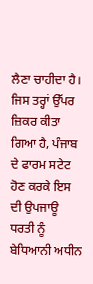ਲੈਣਾ ਚਾਹੀਦਾ ਹੈ।
ਜਿਸ ਤਰ੍ਹਾਂ ਉੱਪਰ ਜ਼ਿਕਰ ਕੀਤਾ ਗਿਆ ਹੈ, ਪੰਜਾਬ ਦੇ ਫਾਰਮ ਸਟੇਟ ਹੋਣ ਕਰਕੇ ਇਸ ਦੀ ਉਪਜਾਊ ਧਰਤੀ ਨੂੰ ਬੇਧਿਆਨੀ ਅਧੀਨ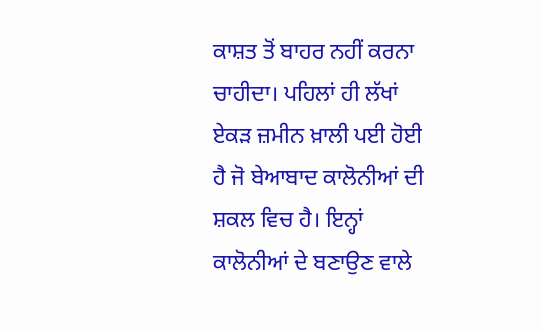ਕਾਸ਼ਤ ਤੋਂ ਬਾਹਰ ਨਹੀਂ ਕਰਨਾ ਚਾਹੀਦਾ। ਪਹਿਲਾਂ ਹੀ ਲੱਖਾਂ ਏਕੜ ਜ਼ਮੀਨ ਖ਼ਾਲੀ ਪਈ ਹੋਈ ਹੈ ਜੋ ਬੇਆਬਾਦ ਕਾਲੋਨੀਆਂ ਦੀ ਸ਼ਕਲ ਵਿਚ ਹੈ। ਇਨ੍ਹਾਂ ਕਾਲੋਨੀਆਂ ਦੇ ਬਣਾਉਣ ਵਾਲੇ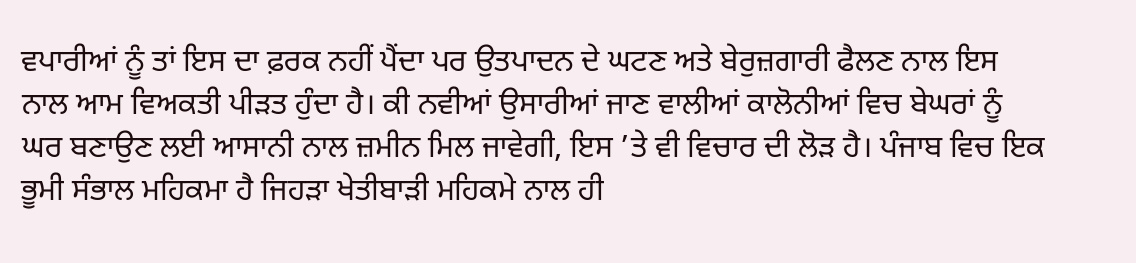ਵਪਾਰੀਆਂ ਨੂੰ ਤਾਂ ਇਸ ਦਾ ਫ਼ਰਕ ਨਹੀਂ ਪੈਂਦਾ ਪਰ ਉਤਪਾਦਨ ਦੇ ਘਟਣ ਅਤੇ ਬੇਰੁਜ਼ਗਾਰੀ ਫੈਲਣ ਨਾਲ ਇਸ ਨਾਲ ਆਮ ਵਿਅਕਤੀ ਪੀੜਤ ਹੁੰਦਾ ਹੈ। ਕੀ ਨਵੀਆਂ ਉਸਾਰੀਆਂ ਜਾਣ ਵਾਲੀਆਂ ਕਾਲੋਨੀਆਂ ਵਿਚ ਬੇਘਰਾਂ ਨੂੰ ਘਰ ਬਣਾਉਣ ਲਈ ਆਸਾਨੀ ਨਾਲ ਜ਼ਮੀਨ ਮਿਲ ਜਾਵੇਗੀ, ਇਸ ’ਤੇ ਵੀ ਵਿਚਾਰ ਦੀ ਲੋੜ ਹੈ। ਪੰਜਾਬ ਵਿਚ ਇਕ ਭੂਮੀ ਸੰਭਾਲ ਮਹਿਕਮਾ ਹੈ ਜਿਹੜਾ ਖੇਤੀਬਾੜੀ ਮਹਿਕਮੇ ਨਾਲ ਹੀ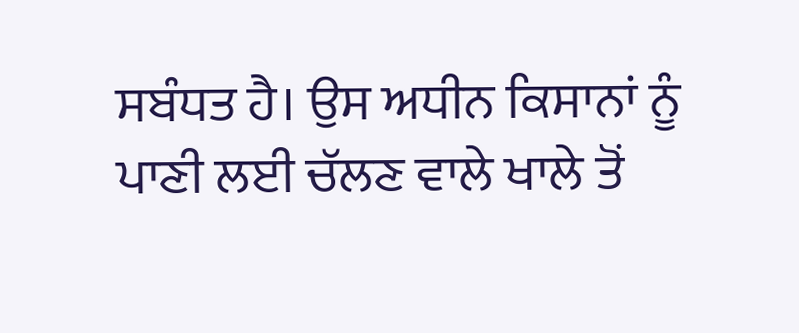ਸਬੰਧਤ ਹੈ। ਉਸ ਅਧੀਨ ਕਿਸਾਨਾਂ ਨੂੰ ਪਾਣੀ ਲਈ ਚੱਲਣ ਵਾਲੇ ਖਾਲੇ ਤੋਂ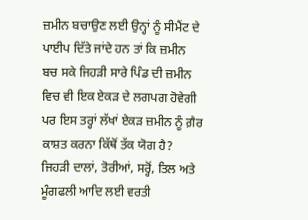ਜ਼ਮੀਨ ਬਚਾਉਣ ਲਈ ਉਨ੍ਹਾਂ ਨੂੰ ਸੀਮੈਂਟ ਦੇ ਪਾਈਪ ਦਿੱਤੇ ਜਾਂਦੇ ਹਨ ਤਾਂ ਕਿ ਜ਼ਮੀਨ ਬਚ ਸਕੇ ਜਿਹੜੀ ਸਾਰੇ ਪਿੰਡ ਦੀ ਜ਼ਮੀਨ ਵਿਚ ਵੀ ਇਕ ਏਕੜ ਦੇ ਲਗਪਗ ਹੋਵੇਗੀ ਪਰ ਇਸ ਤਰ੍ਹਾਂ ਲੱਖਾਂ ਏਕੜ ਜ਼ਮੀਨ ਨੂੰ ਗ਼ੈਰ ਕਾਸ਼ਤ ਕਰਨਾ ਕਿੱਥੋਂ ਤੱਕ ਯੋਗ ਹੈ? ਜਿਹੜੀ ਦਾਲਾਂ, ਤੋਰੀਆਂ, ਸਰ੍ਹੋਂ, ਤਿਲ ਅਤੇ ਮੂੰਗਫਲੀ ਆਦਿ ਲਈ ਵਰਤੀ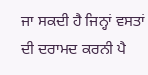ਜਾ ਸਕਦੀ ਹੈ ਜਿਨ੍ਹਾਂ ਵਸਤਾਂ ਦੀ ਦਰਾਮਦ ਕਰਨੀ ਪੈ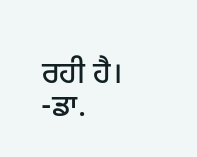ਰਹੀ ਹੈ।
-ਡਾ.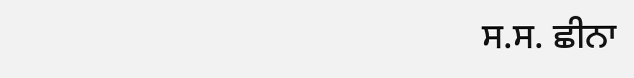ਸ.ਸ. ਛੀਨਾ